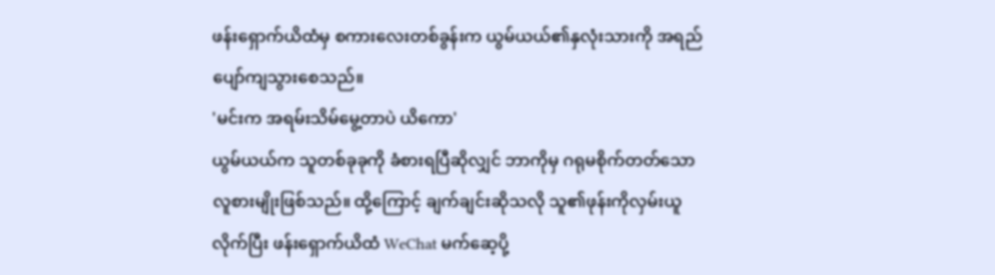ဖန်းရှောက်ယိထံမှ စကားလေးတစ်ခွန်းက ယွမ်ယယ်၏နှလုံးသားကို အရည်ပျော်ကျသွားစေသည်။
'မင်းက အရမ်းသိမ်မွေ့တာပဲ ယိကော'
ယွမ်ယယ်က သူတစ်ခုခုကို ခံစားရပြီဆိုလျှင် ဘာကိုမှ ဂရုမစိုက်တတ်သောလူစားမျိုးဖြစ်သည်။ ထို့ကြောင့် ချက်ချင်းဆိုသလို သူ၏ဖုန်းကိုလှမ်းယူလိုက်ပြီး ဖန်းရှောက်ယိထံ WeChat မက်ဆေ့ပို့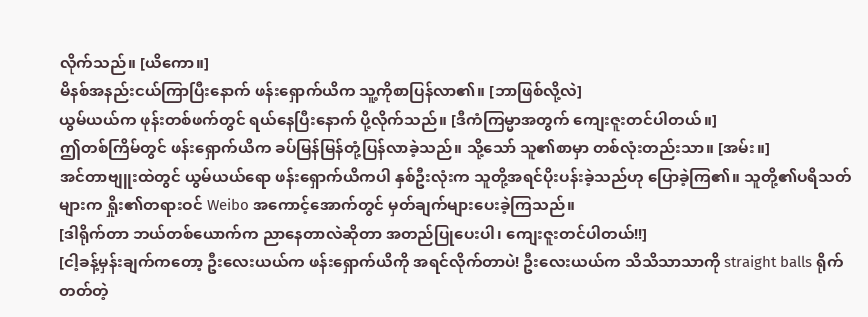လိုက်သည်။ [ယိကော။]
မိနစ်အနည်းငယ်ကြာပြီးနောက် ဖန်းရှောက်ယိက သူ့ကိုစာပြန်လာ၏။ [ဘာဖြစ်လို့လဲ]
ယွမ်ယယ်က ဖုန်းတစ်ဖက်တွင် ရယ်နေပြီးနောက် ပို့လိုက်သည်။ [ဒီကံကြမ္မာအတွက် ကျေးဇူးတင်ပါတယ်။]
ဤတစ်ကြိမ်တွင် ဖန်းရှောက်ယိက ခပ်မြန်မြန်တုံ့ပြန်လာခဲ့သည်။ သို့သော် သူ၏စာမှာ တစ်လုံးတည်းသာ။ [အမ်း။]
အင်တာဗျူးထဲတွင် ယွမ်ယယ်ရော ဖန်းရှောက်ယိကပါ နှစ်ဦးလုံးက သူတို့အရင်ပိုးပန်းခဲ့သည်ဟု ပြောခဲ့ကြ၏။ သူတို့၏ပရိသတ်များက ရှိုး၏တရားဝင် Weibo အကောင့်အောက်တွင် မှတ်ချက်များပေးခဲ့ကြသည်။
[ဒါရိုက်တာ ဘယ်တစ်ယောက်က ညာနေတာလဲဆိုတာ အတည်ပြုပေးပါ၊ ကျေးဇူးတင်ပါတယ်!!]
[ငါ့ခန့်မှန်းချက်ကတော့ ဦးလေးယယ်က ဖန်းရှောက်ယိကို အရင်လိုက်တာပဲ! ဦးလေးယယ်က သိသိသာသာကို straight balls ရိုက်တတ်တဲ့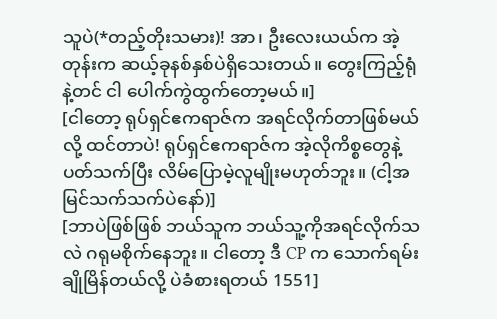သူပဲ(*တည့်တိုးသမား)! အာ၊ ဦးလေးယယ်က အဲ့တုန်းက ဆယ့်ခုနစ်နှစ်ပဲရှိသေးတယ်။ တွေးကြည့်ရုံနဲ့တင် ငါ ပေါက်ကွဲထွက်တော့မယ်။]
[ငါတော့ ရုပ်ရှင်ဧကရာဇ်က အရင်လိုက်တာဖြစ်မယ်လို့ ထင်တာပဲ! ရုပ်ရှင်ဧကရာဇ်က အဲ့လိုကိစ္စတွေနဲ့ပတ်သက်ပြီး လိမ်ပြောမဲ့လူမျိုးမဟုတ်ဘူး။ (ငါ့အမြင်သက်သက်ပဲနော်)]
[ဘာပဲဖြစ်ဖြစ် ဘယ်သူက ဘယ်သူ့ကိုအရင်လိုက်သလဲ ဂရုမစိုက်နေဘူး။ ငါတော့ ဒီ CP က သောက်ရမ်းချိုမြိန်တယ်လို့ ပဲခံစားရတယ် 1551]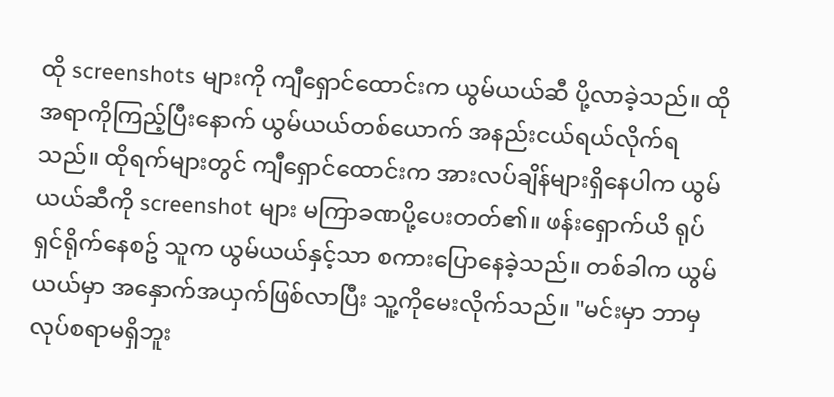ထို screenshots များကို ကျီရှောင်ထောင်းက ယွမ်ယယ်ဆီ ပို့လာခဲ့သည်။ ထိုအရာကိုကြည့်ပြီးနောက် ယွမ်ယယ်တစ်ယောက် အနည်းငယ်ရယ်လိုက်ရသည်။ ထိုရက်များတွင် ကျီရှောင်ထောင်းက အားလပ်ချိန်များရှိနေပါက ယွမ်ယယ်ဆီကို screenshot များ မကြာခဏပို့ပေးတတ်၏။ ဖန်းရှောက်ယိ ရုပ်ရှင်ရိုက်နေစဥ် သူက ယွမ်ယယ်နှင့်သာ စကားပြောနေခဲ့သည်။ တစ်ခါက ယွမ်ယယ်မှာ အနှောက်အယှက်ဖြစ်လာပြီး သူ့ကိုမေးလိုက်သည်။ "မင်းမှာ ဘာမှလုပ်စရာမရှိဘူး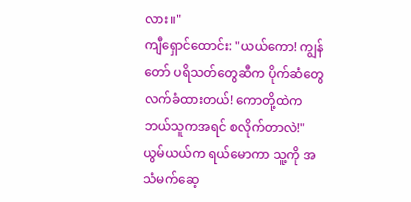လား။"
ကျီရှောင်ထောင်း: "ယယ်ကော! ကျွန်တော် ပရိသတ်တွေဆီက ပိုက်ဆံတွေလက်ခံထားတယ်! ကောတို့ထဲက ဘယ်သူကအရင် စလိုက်တာလဲ!"
ယွမ်ယယ်က ရယ်မောကာ သူ့ကို အသံမက်ဆေ့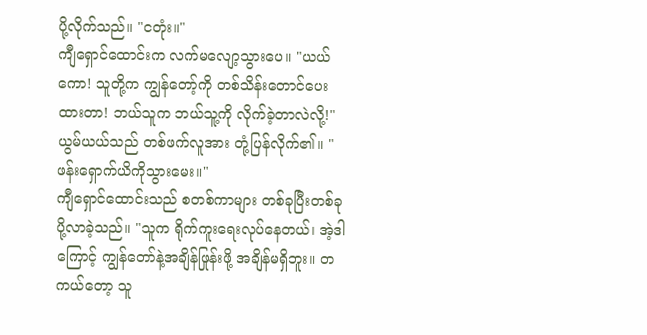ပို့လိုက်သည်။ "ငတုံး။"
ကျီရှောင်ထောင်းက လက်မလျော့သွားပေ။ "ယယ်ကော! သူတို့က ကျွန်တော့်ကို တစ်သိန်းတောင်ပေးထားတာ! ဘယ်သူက ဘယ်သူ့ကို လိုက်ခဲ့တာလဲလို့!"
ယွမ်ယယ်သည် တစ်ဖက်လူအား တုံ့ပြန်လိုက်၏။ "ဖန်းရှောက်ယိကိုသွားမေး။"
ကျီရှောင်ထောင်းသည် စတစ်ကာများ တစ်ခုပြီးတစ်ခု ပို့လာခဲ့သည်။ "သူက ရိုက်ကူးရေးလုပ်နေတယ်၊ အဲ့ဒါကြောင့် ကျွန်တော်နဲ့အချိန်ဖြုန်းဖို့ အချိန်မရှိဘူး။ တကယ်တော့ သူ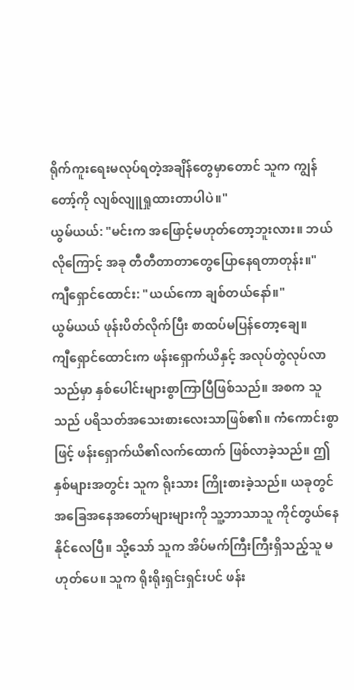ရိုက်ကူးရေးမလုပ်ရတဲ့အချိန်တွေမှာတောင် သူက ကျွန်တော့်ကို လျစ်လျူရှုထားတာပါပဲ။"
ယွမ်ယယ်: "မင်းက အဖြောင့်မဟုတ်တော့ဘူးလား။ ဘယ်လိုကြောင့် အခု တီတီတာတာတွေပြောနေရတာတုန်း။"
ကျီရှောင်ထောင်း: "ယယ်ကော ချစ်တယ်နော်။"
ယွမ်ယယ် ဖုန်းပိတ်လိုက်ပြီး စာထပ်မပြန်တော့ချေ။
ကျီရှောင်ထောင်းက ဖန်းရှောက်ယိနှင့် အလုပ်တွဲလုပ်လာသည်မှာ နှစ်ပေါင်းများစွာကြာပြီဖြစ်သည်။ အစက သူသည် ပရိသတ်အသေးစားလေးသာဖြစ်၏။ ကံကောင်းစွာဖြင့် ဖန်းရှောက်ယိ၏လက်ထောက် ဖြစ်လာခဲ့သည်။ ဤနှစ်များအတွင်း သူက ရိုးသား ကြိုးစားခဲ့သည်။ ယခုတွင် အခြေအနေအတော်များများကို သူ့ဘာသာသူ ကိုင်တွယ်နေနိုင်လေပြီ။ သို့သော် သူက အိပ်မက်ကြီးကြီးရှိသည့်သူ မဟုတ်ပေ။ သူက ရိုးရိုးရှင်းရှင်းပင် ဖန်း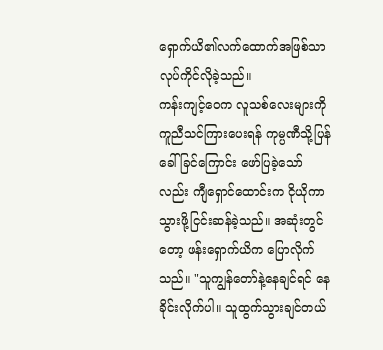ရှောက်ယိ၏လက်ထောက်အဖြစ်သာ လုပ်ကိုင်လိုခဲ့သည်။
ကန်းကျင့်ဝေက လူသစ်လေးများကို ကူညီသင်ကြားပေးရန် ကုမ္ပဏီသို့ပြန်ခေါ်ခြင်ကြောင်း ဖော်ပြခဲ့သော်လည်း ကျီရှောင်ထောင်းက ငိုယိုကာ သွားဖို့ငြင်းဆန်ခဲ့သည်။ အဆုံးတွင်တော့ ဖန်းရှောက်ယိက ပြောလိုက်သည်။ "သူကျွန်တော်နဲ့နေချင်ရင် နေခိုင်းလိုက်ပါ။ သူထွက်သွားချင်တယ်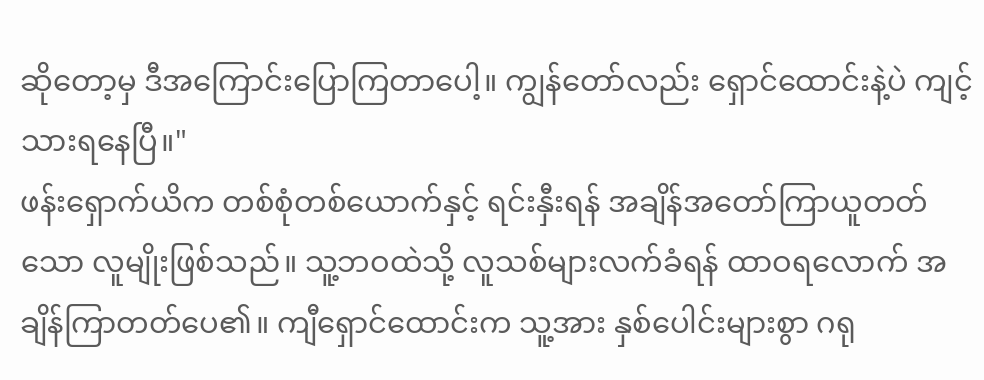ဆိုတော့မှ ဒီအကြောင်းပြောကြတာပေါ့။ ကျွန်တော်လည်း ရှောင်ထောင်းနဲ့ပဲ ကျင့်သားရနေပြီ။"
ဖန်းရှောက်ယိက တစ်စုံတစ်ယောက်နှင့် ရင်းနှီးရန် အချိန်အတော်ကြာယူတတ်သော လူမျိုးဖြစ်သည်။ သူ့ဘဝထဲသို့ လူသစ်များလက်ခံရန် ထာဝရလောက် အချိန်ကြာတတ်ပေ၏။ ကျီရှောင်ထောင်းက သူ့အား နှစ်ပေါင်းများစွာ ဂရု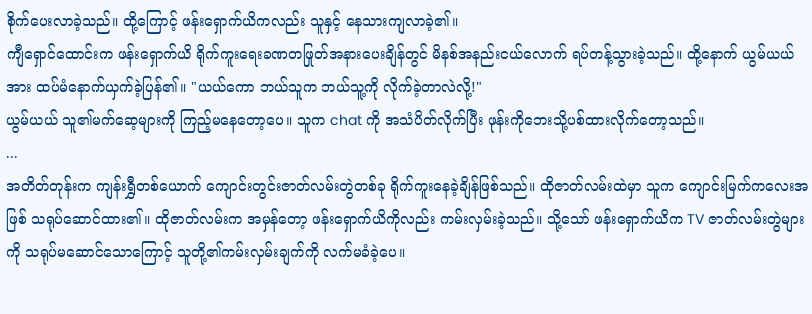စိုက်ပေးလာခဲ့သည်။ ထို့ကြောင့် ဖန်းရှောက်ယိကလည်း သူနှင့် နေသားကျလာခဲ့၏။
ကျီရှောင်ထောင်းက ဖန်းရှောက်ယိ ရိုက်ကူးရေးခဏတဖြုတ်အနားပေးချိန်တွင် မိနစ်အနည်းငယ်လောက် ရပ်တန့်သွားခဲ့သည်။ ထို့နောက် ယွမ်ယယ်အား ထပ်မံနောက်ယှက်ခဲ့ပြန်၏။ "ယယ်ကော ဘယ်သူက ဘယ်သူ့ကို လိုက်ခဲ့တာလဲလို့!"
ယွမ်ယယ် သူ၏မက်ဆေ့များကို ကြည့်မနေတော့ပေ။ သူက chat ကို အသံပိတ်လိုက်ပြီး ဖုန်းကိုဘေးသို့ပစ်ထားလိုက်တော့သည်။
...
အတိတ်တုန်းက ကျန်းရွှီတစ်ယောက် ကျောင်းတွင်းဇာတ်လမ်းတွဲတစ်ခု ရိုက်ကူးနေခဲ့ချိန်ဖြစ်သည်။ ထိုဇာတ်လမ်းထဲမှာ သူက ကျောင်းမြက်ကလေးအဖြစ် သရုပ်ဆောင်ထား၏။ ထိုဇာတ်လမ်းက အမှန်တော့ ဖန်းရှောက်ယိကိုလည်း ကမ်းလှမ်းခဲ့သည်။ သို့သော် ဖန်းရှောက်ယိက TV ဇာတ်လမ်းတွဲများကို သရုပ်မဆောင်သောကြောင့် သူတို့၏ကမ်းလှမ်းချက်ကို လက်မခံခဲ့ပေ။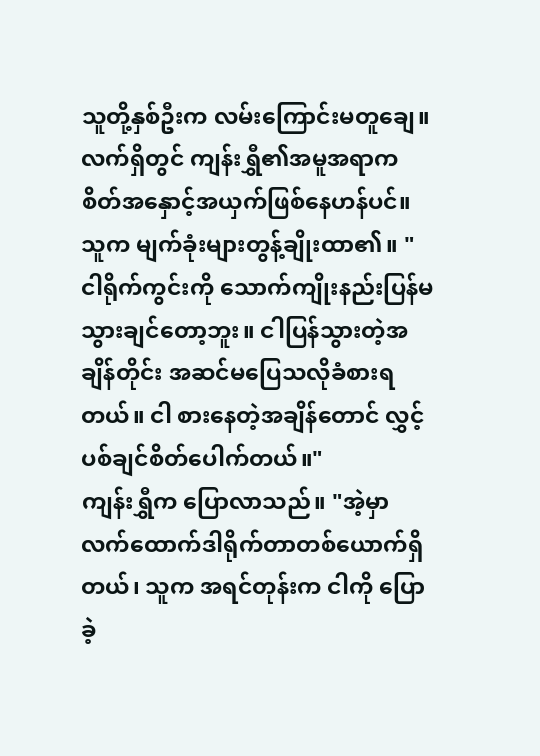သူတို့နှစ်ဦးက လမ်းကြောင်းမတူချေ။ လက်ရှိတွင် ကျန်းရွှီ၏အမူအရာက စိတ်အနှောင့်အယှက်ဖြစ်နေဟန်ပင်။ သူက မျက်ခုံးများတွန့်ချိုးထာ၏။ "ငါရိုက်ကွင်းကို သောက်ကျိုးနည်းပြန်မသွားချင်တော့ဘူး။ ငါပြန်သွားတဲ့အချိန်တိုင်း အဆင်မပြေသလိုခံစားရတယ်။ ငါ စားနေတဲ့အချိန်တောင် လွှင့်ပစ်ချင်စိတ်ပေါက်တယ်။"
ကျန်းရွှီက ပြောလာသည်။ "အဲ့မှာ လက်ထောက်ဒါရိုက်တာတစ်ယောက်ရှိတယ်၊ သူက အရင်တုန်းက ငါကို ပြောခဲ့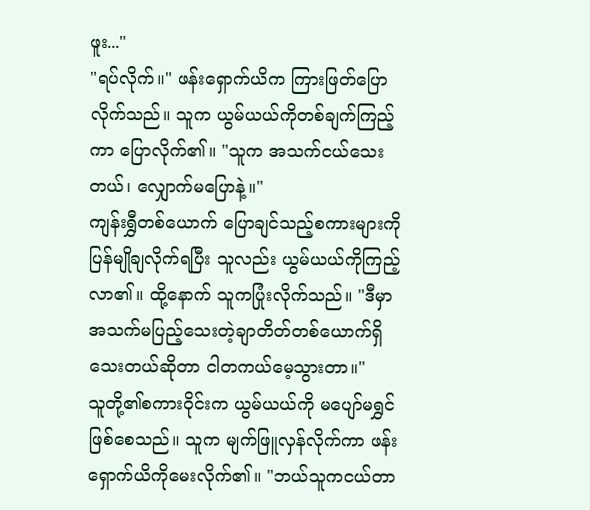ဖူး..."
"ရပ်လိုက်။" ဖန်းရှောက်ယိက ကြားဖြတ်ပြောလိုက်သည်။ သူက ယွမ်ယယ်ကိုတစ်ချက်ကြည့်ကာ ပြောလိုက်၏။ "သူက အသက်ငယ်သေးတယ်၊ လျှောက်မပြောနဲ့။"
ကျန်းရွှီတစ်ယောက် ပြောချင်သည့်စကားများကို ပြန်မျိုချလိုက်ရပြီး သူလည်း ယွမ်ယယ်ကိုကြည့်လာ၏။ ထို့နောက် သူကပြုံးလိုက်သည်။ "ဒီမှာ အသက်မပြည့်သေးတဲ့ချာတိတ်တစ်ယောက်ရှိသေးတယ်ဆိုတာ ငါတကယ်မေ့သွားတာ။"
သူတို့၏စကားဝိုင်းက ယွမ်ယယ်ကို မပျော်မရွှင်ဖြစ်စေသည်။ သူက မျက်ဖြူလှန်လိုက်ကာ ဖန်းရှောက်ယိကိုမေးလိုက်၏။ "ဘယ်သူကငယ်တာ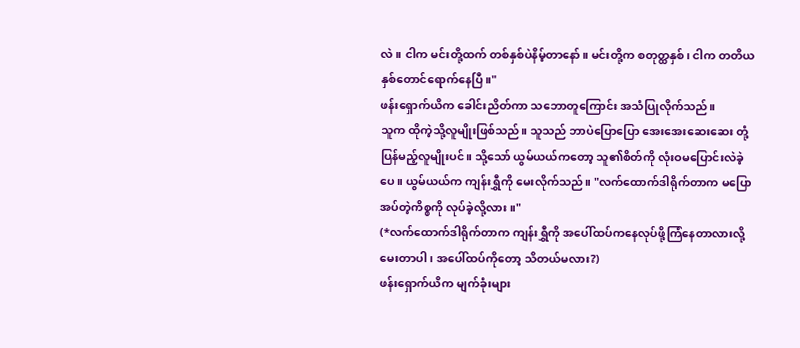လဲ။ ငါက မင်းတို့ထက် တစ်နှစ်ပဲနိမ့်တာနော်။ မင်းတို့က စတုတ္ထနှစ်၊ ငါက တတိယနှစ်တောင်ရောက်နေပြီ။"
ဖန်းရှောက်ယိက ခေါင်းညိတ်ကာ သဘောတူကြောင်း အသံပြုလိုက်သည်။
သူက ထိုကဲ့သို့လူမျိုးဖြစ်သည်။ သူသည် ဘာပဲပြောပြော အေးအေးဆေးဆေး တုံ့ပြန်မည့်လူမျိုးပင်။ သို့သော် ယွမ်ယယ်ကတော့ သူ၏စိတ်ကို လုံးဝမပြောင်းလဲခဲ့ပေ။ ယွမ်ယယ်က ကျန်းရွှီကို မေးလိုက်သည်။ "လက်ထောက်ဒါရိုက်တာက မပြောအပ်တဲ့ကိစ္စကို လုပ်ခဲ့လို့လား။"
(*လက်ထောက်ဒါရိုက်တာက ကျန်းရွှီကို အပေါ်ထပ်ကနေလုပ်ဖို့ကြံနေတာလားလို့ မေးတာပါ၊ အပေါ်ထပ်ကိုတော့ သိတယ်မလား?)
ဖန်းရှောက်ယိက မျက်ခုံးများ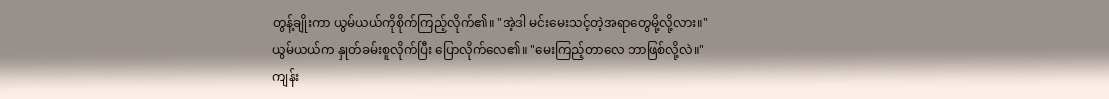တွန့်ချိုးကာ ယွမ်ယယ်ကိုစိုက်ကြည့်လိုက်၏။ "အဲ့ဒါ မင်းမေးသင့်တဲ့အရာတွေမို့လို့လား။"
ယွမ်ယယ်က နှုတ်ခမ်းစူလိုက်ပြီး ပြောလိုက်လေ၏။ "မေးကြည့်တာလေ ဘာဖြစ်လို့လဲ။"
ကျန်း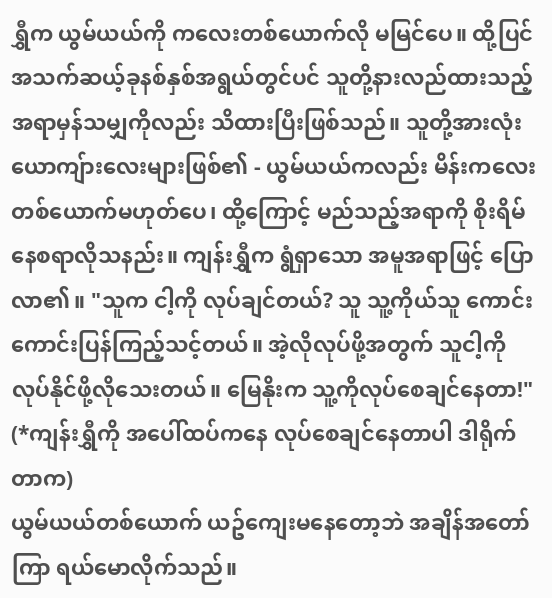ရွှီက ယွမ်ယယ်ကို ကလေးတစ်ယောက်လို မမြင်ပေ။ ထို့ပြင် အသက်ဆယ့်ခုနစ်နှစ်အရွယ်တွင်ပင် သူတို့နားလည်ထားသည့်အရာမှန်သမျှကိုလည်း သိထားပြီးဖြစ်သည်။ သူတို့အားလုံး ယောကျ်ားလေးများဖြစ်၏ - ယွမ်ယယ်ကလည်း မိန်းကလေးတစ်ယောက်မဟုတ်ပေ၊ ထို့ကြောင့် မည်သည့်အရာကို စိုးရိမ်နေစရာလိုသနည်း။ ကျန်းရွှီက ရွံရှာသော အမူအရာဖြင့် ပြောလာ၏။ "သူက ငါ့ကို လုပ်ချင်တယ်? သူ သူ့ကိုယ်သူ ကောင်းကောင်းပြန်ကြည့်သင့်တယ်။ အဲ့လိုလုပ်ဖို့အတွက် သူငါ့ကို လုပ်နိုင်ဖို့လိုသေးတယ်။ မြေနိုးက သူ့ကိုလုပ်စေချင်နေတာ!"
(*ကျန်းရွှီကို အပေါ်ထပ်ကနေ လုပ်စေချင်နေတာပါ ဒါရိုက်တာက)
ယွမ်ယယ်တစ်ယောက် ယဥ်ကျေးမနေတော့ဘဲ အချိန်အတော်ကြာ ရယ်မောလိုက်သည်။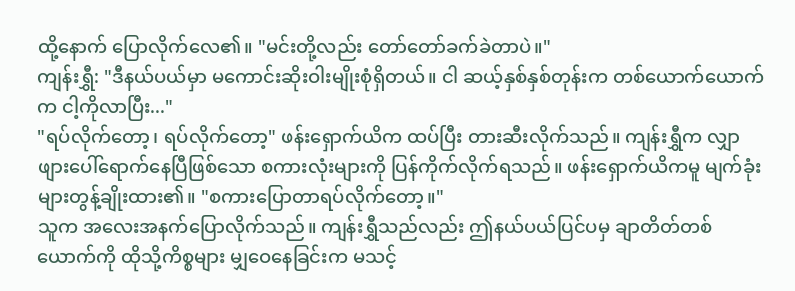ထို့နောက် ပြောလိုက်လေ၏။ "မင်းတို့လည်း တော်တော်ခက်ခဲတာပဲ။"
ကျန်းရွှီ: "ဒီနယ်ပယ်မှာ မကောင်းဆိုးဝါးမျိုးစုံရှိတယ်။ ငါ ဆယ့်နှစ်နှစ်တုန်းက တစ်ယောက်ယောက်က ငါ့ကိုလာပြီး..."
"ရပ်လိုက်တော့၊ ရပ်လိုက်တော့" ဖန်းရှောက်ယိက ထပ်ပြီး တားဆီးလိုက်သည်။ ကျန်းရွှီက လျှာဖျားပေါ်ရောက်နေပြီဖြစ်သော စကားလုံးများကို ပြန်ကိုက်လိုက်ရသည်။ ဖန်းရှောက်ယိကမူ မျက်ခုံးများတွန့်ချိုးထား၏။ "စကားပြောတာရပ်လိုက်တော့။"
သူက အလေးအနက်ပြောလိုက်သည်။ ကျန်းရွှီသည်လည်း ဤနယ်ပယ်ပြင်ပမှ ချာတိတ်တစ်ယောက်ကို ထိုသို့ကိစ္စများ မျှဝေနေခြင်းက မသင့်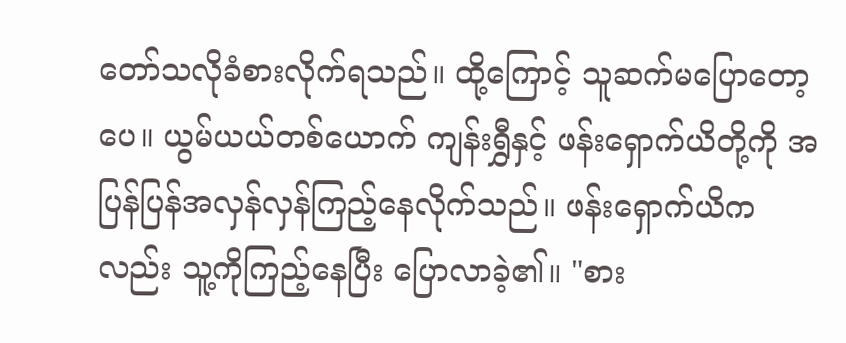တော်သလိုခံစားလိုက်ရသည်။ ထို့ကြောင့် သူဆက်မပြောတော့ပေ။ ယွမ်ယယ်တစ်ယောက် ကျန်းရွှီနှင့် ဖန်းရှောက်ယိတို့ကို အပြန်ပြန်အလှန်လှန်ကြည့်နေလိုက်သည်။ ဖန်းရှောက်ယိကလည်း သူ့ကိုကြည့်နေပြီး ပြောလာခဲ့၏။ "စား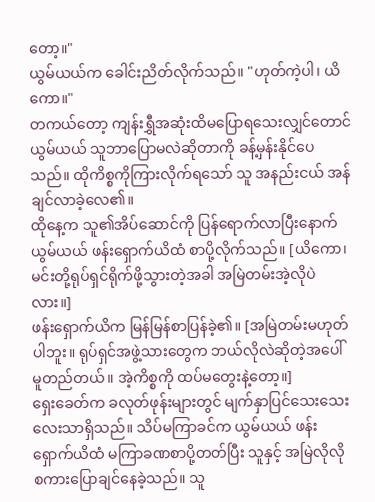တော့။"
ယွမ်ယယ်က ခေါင်းညိတ်လိုက်သည်။ "ဟုတ်ကဲ့ပါ၊ ယိကော။"
တကယ်တော့ ကျန်းရွှီအဆုံးထိမပြောရသေးလျှင်တောင် ယွမ်ယယ် သူဘာပြောမလဲဆိုတာကို ခန့်မှန်းနိုင်ပေသည်။ ထိုကိစ္စကိုကြားလိုက်ရသော် သူ အနည်းငယ် အန်ချင်လာခဲ့လေ၏။
ထိုနေ့က သူ၏အိပ်ဆောင်ကို ပြန်ရောက်လာပြီးနောက် ယွမ်ယယ် ဖန်းရှောက်ယိထံ စာပို့လိုက်သည်။ [ယိကော၊ မင်းတို့ရုပ်ရှင်ရိုက်ဖို့သွားတဲ့အခါ အမြဲတမ်းအဲ့လိုပဲလား။]
ဖန်းရှောက်ယိက မြန်မြန်စာပြန်ခဲ့၏။ [အမြဲတမ်းမဟုတ်ပါဘူး။ ရုပ်ရှင်အဖွဲ့သားတွေက ဘယ်လိုလဲဆိုတဲ့အပေါ် မူတည်တယ်။ အဲ့ကိစ္စကို ထပ်မတွေးနဲ့တော့။]
ရှေးခေတ်က ခလုတ်ဖုန်းများတွင် မျက်နှာပြင်သေးသေးလေးသာရှိသည်။ သိပ်မကြာခင်က ယွမ်ယယ် ဖန်းရှောက်ယိထံ မကြာခဏစာပို့တတ်ပြီး သူနှင့် အမြဲလိုလို စကားပြောချင်နေခဲ့သည်။ သူ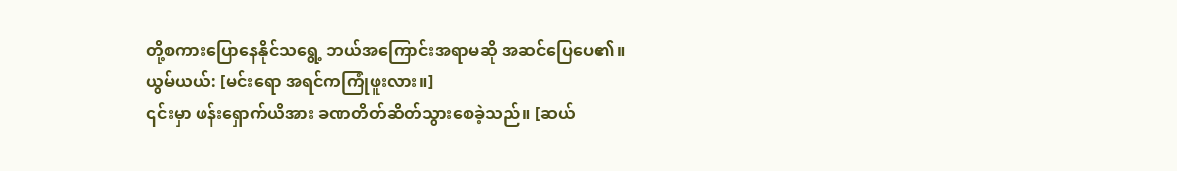တို့စကားပြောနေနိုင်သရွေ့ ဘယ်အကြောင်းအရာမဆို အဆင်ပြေပေ၏။
ယွမ်ယယ်: [မင်းရော အရင်ကကြုံဖူးလား။]
၎င်းမှာ ဖန်းရှောက်ယိအား ခဏတိတ်ဆိတ်သွားစေခဲ့သည်။ [ဆယ်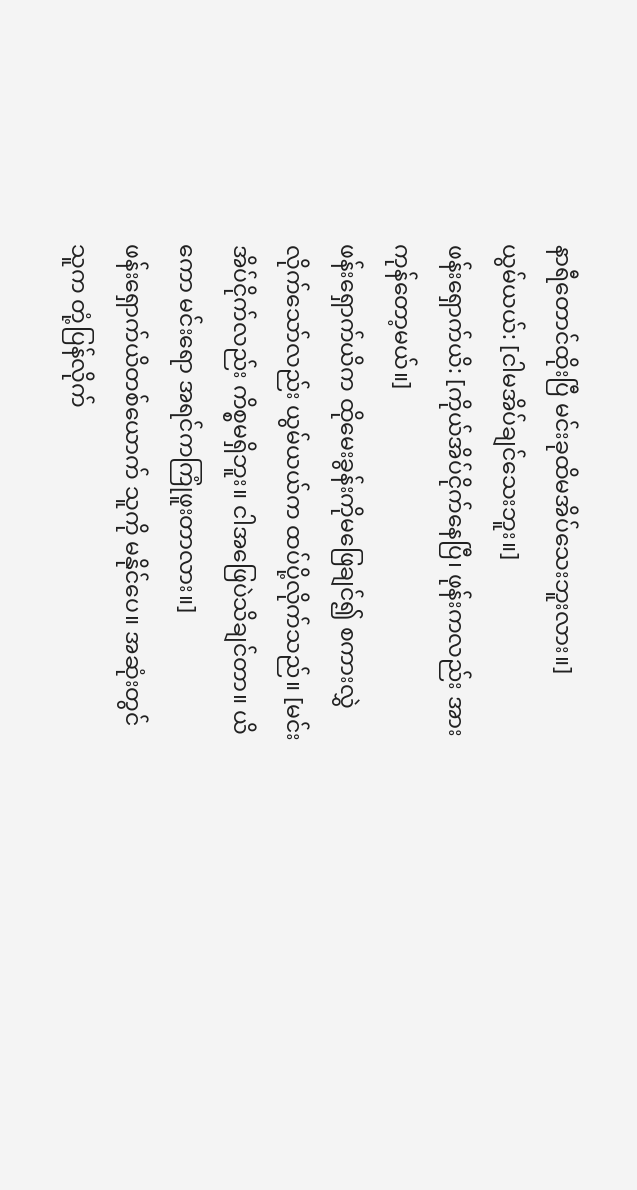နာရီတောင်ထိုးပြီ မင်းခုထိမအိပ်သေးဘူးလား။]
ယွမ်ယယ်: [ငါမအိပ်ချင်သေးဘူး။]
ဖန်းရှောက်ယိ: [ကိုယ်အိပ်ငိုက်နေပြီ၊ ဖုန်းကလည်း အားကုန်တော့မယ်။]
ဖန်းရှောက်ယိက ထိုမေးခွန်းကိုမဖြေချင်၍ စကားလွှဲလိုက်သော်လည်း ယွမ်ယယ်က ထပ်ပို့လိုက်သည်။ [မင်းအိပ်ငိုက်လည်း ကိစ္စမရှိဘူး။ ငါအဖြေပဲသိချင်တာ။ ယိကော မင်းရော အရင်ကကြုံဖူးတာလား။]
ဖန်းရှောက်ယိတစ်ယောက် သူကို မနိုင်ပေ။ အဆုံးတွင် သူက တုံ့ပြန်လိုက်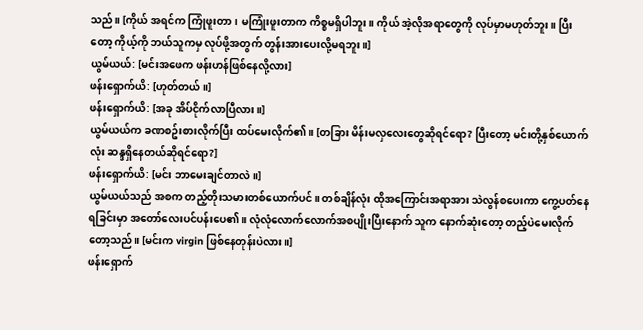သည်။ [ကိုယ် အရင်က ကြုံဖူးတာ၊ မကြုံးဖူးတာက ကိစ္စမရှိပါဘူး။ ကိုယ် အဲ့လိုအရာတွေကို လုပ်မှာမဟုတ်ဘူး။ ပြီးတော့ ကိုယ့်ကို ဘယ်သူကမှ လုပ်ဖို့အတွက် တွန်းအားပေးလို့မရဘူး။]
ယွမ်ယယ်: [မင်းအဖေက ဖန်းဟန်ဖြစ်နေလို့လား]
ဖန်းရှောက်ယိ: [ဟုတ်တယ်။]
ဖန်းရှောက်ယိ: [အခု အိပ်ငိုက်လာပြီလား။]
ယွမ်ယယ်က ခဏစဥ်းစားလိုက်ပြီး ထပ်မေးလိုက်၏။ [တခြား မိန်းမလှလေးတွေဆိုရင်ရော? ပြီးတော့ မင်းတို့နှစ်ယောက်လုံး ဆန္ဒရှိနေတယ်ဆိုရင်ရော?]
ဖန်းရှောက်ယိ: [မင်း ဘာမေးချင်တာလဲ။]
ယွမ်ယယ်သည် အစက တည့်တိုးသမားတစ်ယောက်ပင်။ တစ်ချိန်လုံး ထိုအကြောင်းအရာအား သဲလွန်စပေးကာ ကွေ့ပတ်နေရခြင်းမှာ အတော်လေးပင်ပန်းပေ၏။ လုံလုံလောက်လောက်အစပျိုးပြီးနောက် သူက နောက်ဆုံးတော့ တည့်ပဲမေးလိုက်တော့သည်။ [မင်းက virgin ဖြစ်နေတုန်းပဲလား။]
ဖန်းရှောက်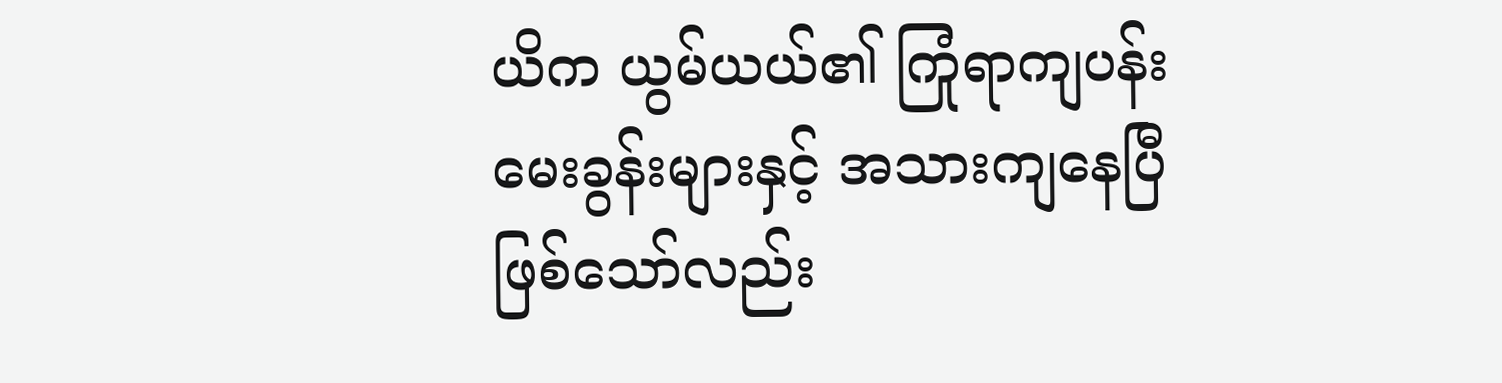ယိက ယွမ်ယယ်၏ ကြုံရာကျပန်းမေးခွန်းများနှင့် အသားကျနေပြီဖြစ်သော်လည်း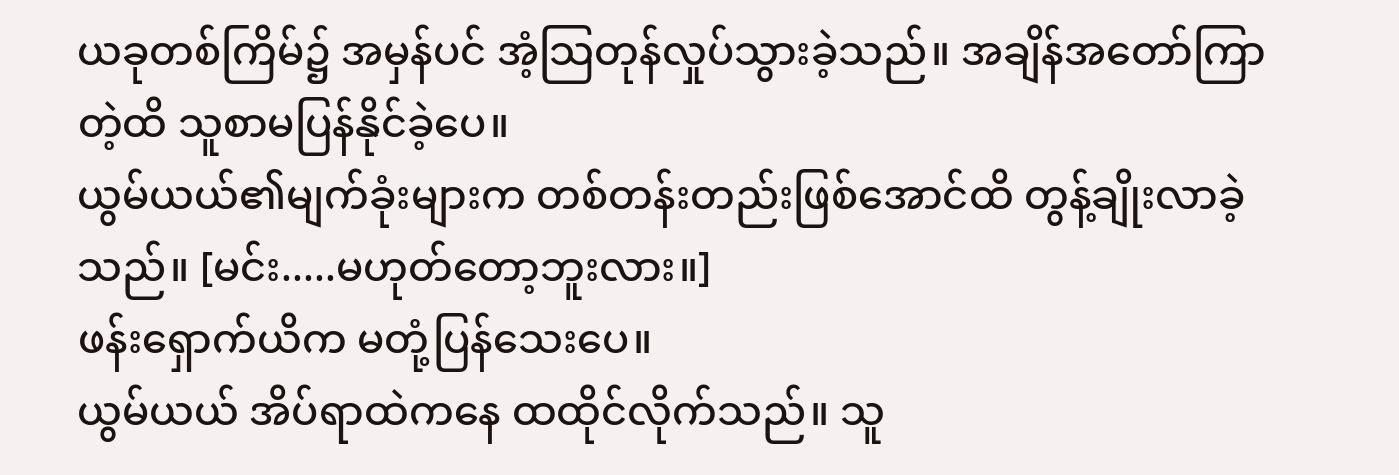ယခုတစ်ကြိမ်၌ အမှန်ပင် အံ့သြတုန်လှုပ်သွားခဲ့သည်။ အချိန်အတော်ကြာတဲ့ထိ သူစာမပြန်နိုင်ခဲ့ပေ။
ယွမ်ယယ်၏မျက်ခုံးများက တစ်တန်းတည်းဖြစ်အောင်ထိ တွန့်ချိုးလာခဲ့သည်။ [မင်း.....မဟုတ်တော့ဘူးလား။]
ဖန်းရှောက်ယိက မတုံ့ပြန်သေးပေ။
ယွမ်ယယ် အိပ်ရာထဲကနေ ထထိုင်လိုက်သည်။ သူ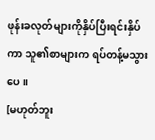ဖုန်းခလုတ်များကိုနှိပ်ပြီးရင်းနှိပ်ကာ သူ၏စာများက ရပ်တန့်မသွားပေ။
[မဟုတ်ဘူး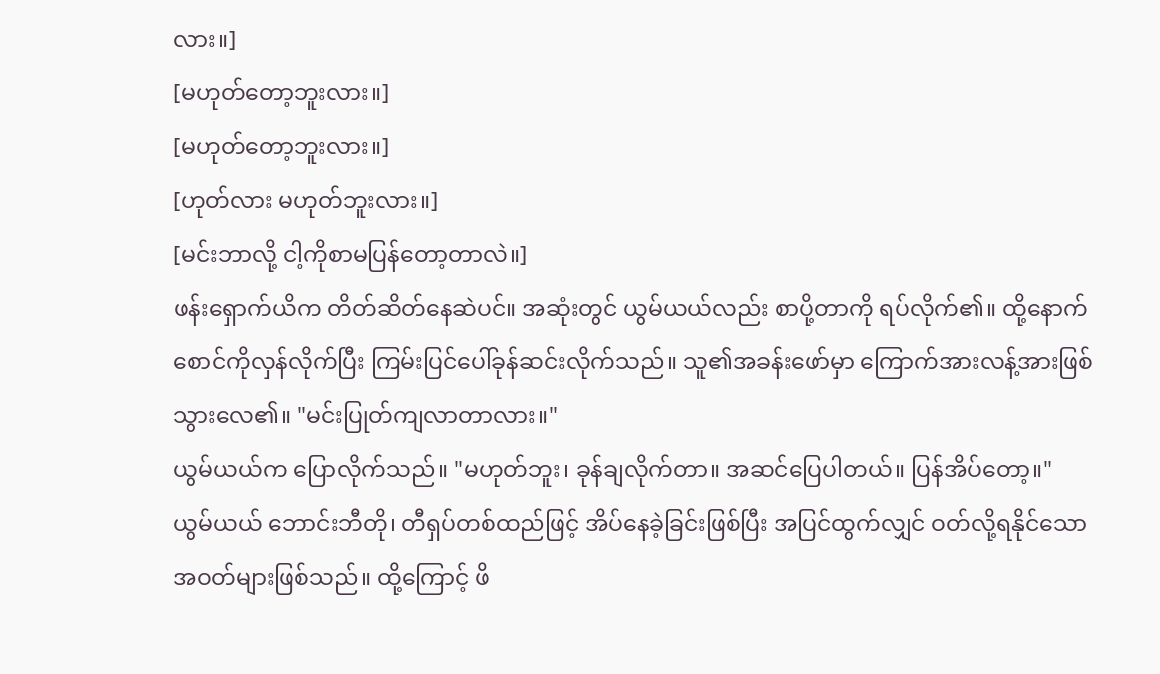လား။]
[မဟုတ်တော့ဘူးလား။]
[မဟုတ်တော့ဘူးလား။]
[ဟုတ်လား မဟုတ်ဘူးလား။]
[မင်းဘာလို့ ငါ့ကိုစာမပြန်တော့တာလဲ။]
ဖန်းရှောက်ယိက တိတ်ဆိတ်နေဆဲပင်။ အဆုံးတွင် ယွမ်ယယ်လည်း စာပို့တာကို ရပ်လိုက်၏။ ထို့နောက် စောင်ကိုလှန်လိုက်ပြီး ကြမ်းပြင်ပေါ်ခုန်ဆင်းလိုက်သည်။ သူ၏အခန်းဖော်မှာ ကြောက်အားလန့်အားဖြစ်သွားလေ၏။ "မင်းပြုတ်ကျလာတာလား။"
ယွမ်ယယ်က ပြောလိုက်သည်။ "မဟုတ်ဘူး၊ ခုန်ချလိုက်တာ။ အဆင်ပြေပါတယ်။ ပြန်အိပ်တော့။"
ယွမ်ယယ် ဘောင်းဘီတို၊ တီရှပ်တစ်ထည်ဖြင့် အိပ်နေခဲ့ခြင်းဖြစ်ပြီး အပြင်ထွက်လျှင် ဝတ်လို့ရနိုင်သော အဝတ်များဖြစ်သည်။ ထို့ကြောင့် ဖိ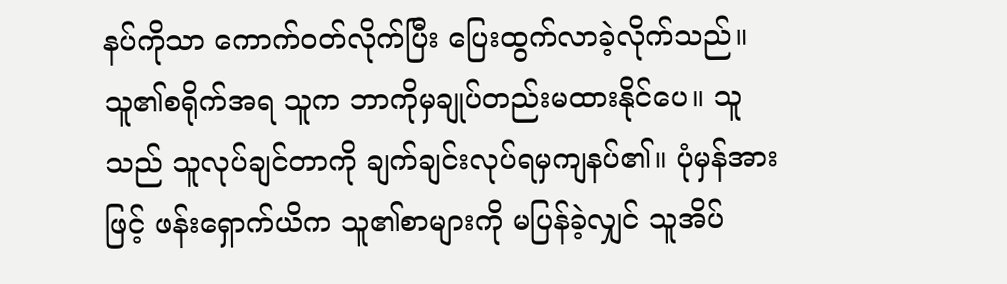နပ်ကိုသာ ကောက်ဝတ်လိုက်ပြီး ပြေးထွက်လာခဲ့လိုက်သည်။
သူ၏စရိုက်အရ သူက ဘာကိုမှချုပ်တည်းမထားနိုင်ပေ။ သူသည် သူလုပ်ချင်တာကို ချက်ချင်းလုပ်ရမှကျနပ်၏။ ပုံမှန်အားဖြင့် ဖန်းရှောက်ယိက သူ၏စာများကို မပြန်ခဲ့လျှင် သူအိပ်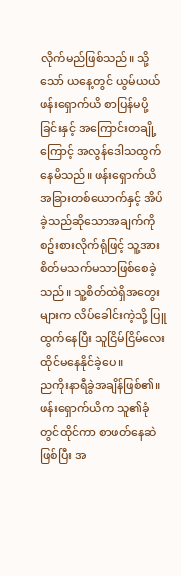လိုက်မည်ဖြစ်သည်။ သို့သော် ယနေ့တွင် ယွမ်ယယ် ဖန်းရှောက်ယိ စာပြန်မပို့ခြင်းနှင့် အကြောင်းတချို့ကြောင့် အလွန်ဒေါသထွက်နေမိသည်။ ဖန်းရှောက်ယိ အခြားတစ်ယောက်နှင့် အိပ်ခဲ့သည်ဆိုသောအချက်ကိုစဥ်းစားလိုက်ရုံဖြင့် သူ့အား စိတ်မသက်မသာဖြစ်စေခဲ့သည်။ သူ့စိတ်ထဲရှိအတွေးများက လိပ်ခေါင်းကဲ့သို့ ပြူထွက်နေပြီး သူငြိမ်ငြိမ်လေး ထိုင်မနေနိုင်ခဲ့ပေ။
ညကိုးနာရီခွဲအချိန်ဖြစ်၏။
ဖန်းရှောက်ယိက သူ၏ခုံတွင်ထိုင်ကာ စာဖတ်နေဆဲဖြစ်ပြီး အ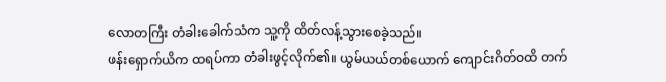လောတကြီး တံခါးခေါက်သံက သူ့ကို ထိတ်လန့်သွားစေခဲ့သည်။
ဖန်းရှောက်ယိက ထရပ်ကာ တံခါးဖွင့်လိုက်၏။ ယွမ်ယယ်တစ်ယောက် ကျောင်းဂိတ်ဝထိ တက်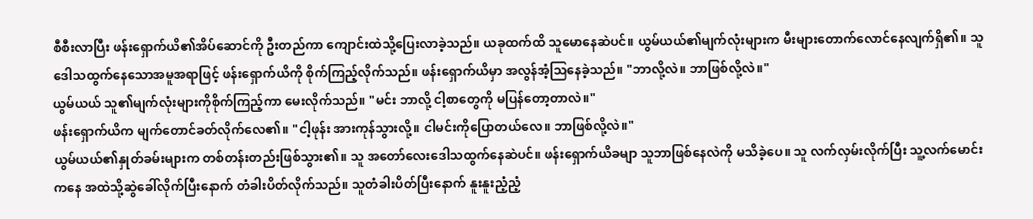စီစီးလာပြီး ဖန်းရှောက်ယိ၏အိပ်ဆောင်ကို ဦးတည်ကာ ကျောင်းထဲသို့ပြေးလာခဲ့သည်။ ယခုထက်ထိ သူမောနေဆဲပင်။ ယွမ်ယယ်၏မျက်လုံးများက မီးများတောက်လောင်နေလျက်ရှိ၏။ သူ ဒေါသထွက်နေသောအမူအရာဖြင့် ဖန်းရှောက်ယိကို စိုက်ကြည့်လိုက်သည်။ ဖန်းရှောက်ယိမှာ အလွန်အံ့သြနေခဲ့သည်။ "ဘာလို့လဲ။ ဘာဖြစ်လို့လဲ။"
ယွမ်ယယ် သူ၏မျက်လုံးများကိုစိုက်ကြည့်ကာ မေးလိုက်သည်။ "မင်း ဘာလို့ ငါ့စာတွေကို မပြန်တော့တာလဲ။"
ဖန်းရှောက်ယိက မျက်တောင်ခတ်လိုက်လေ၏။ "ငါ့ဖုန်း အားကုန်သွားလို့။ ငါမင်းကိုပြောတယ်လေ။ ဘာဖြစ်လို့လဲ။"
ယွမ်ယယ်၏နှုတ်ခမ်းများက တစ်တန်းတည်းဖြစ်သွား၏။ သူ အတော်လေးဒေါသထွက်နေဆဲပင်။ ဖန်းရှောက်ယိခမျာ သူဘာဖြစ်နေလဲကို မသိခဲ့ပေ။ သူ လက်လှမ်းလိုက်ပြီး သူ့လက်မောင်းကနေ အထဲသို့ဆွဲခေါ်လိုက်ပြီးနောက် တံခါးပိတ်လိုက်သည်။ သူတံခါးပိတ်ပြီးနောက် နူးနူးညံ့ညံ့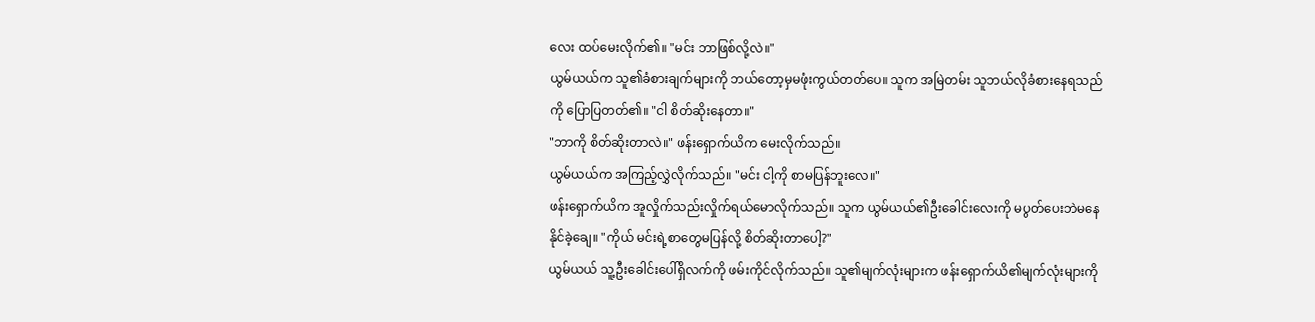လေး ထပ်မေးလိုက်၏။ "မင်း ဘာဖြစ်လို့လဲ။"
ယွမ်ယယ်က သူ၏ခံစားချက်များကို ဘယ်တော့မှမဖုံးကွယ်တတ်ပေ။ သူက အမြဲတမ်း သူဘယ်လိုခံစားနေရသည်ကို ပြောပြတတ်၏။ "ငါ စိတ်ဆိုးနေတာ။"
"ဘာကို စိတ်ဆိုးတာလဲ။" ဖန်းရှောက်ယိက မေးလိုက်သည်။
ယွမ်ယယ်က အကြည့်လွှဲလိုက်သည်။ "မင်း ငါ့ကို စာမပြန်ဘူးလေ။"
ဖန်းရှောက်ယိက အူလှိုက်သည်းလှိုက်ရယ်မောလိုက်သည်။ သူက ယွမ်ယယ်၏ဦးခေါင်းလေးကို မပွတ်ပေးဘဲမနေနိုင်ခဲ့ချေ။ "ကိုယ် မင်းရဲ့စာတွေမပြန်လို့ စိတ်ဆိုးတာပေါ့?"
ယွမ်ယယ် သူ့ဦးခေါင်းပေါ်ရှိလက်ကို ဖမ်းကိုင်လိုက်သည်။ သူ၏မျက်လုံးများက ဖန်းရှောက်ယိ၏မျက်လုံးများကို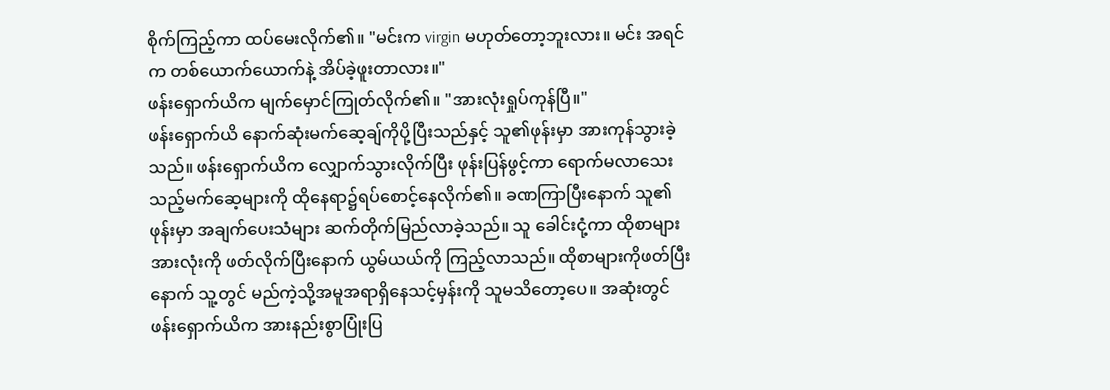စိုက်ကြည့်ကာ ထပ်မေးလိုက်၏။ "မင်းက virgin မဟုတ်တော့ဘူးလား။ မင်း အရင်က တစ်ယောက်ယောက်နဲ့ အိပ်ခဲ့ဖူးတာလား။"
ဖန်းရှောက်ယိက မျက်မှောင်ကြုတ်လိုက်၏။ "အားလုံးရှုပ်ကုန်ပြီ။"
ဖန်းရှောက်ယိ နောက်ဆုံးမက်ဆေ့ချ်ကိုပို့ပြီးသည်နှင့် သူ၏ဖုန်းမှာ အားကုန်သွားခဲ့သည်။ ဖန်းရှောက်ယိက လျှောက်သွားလိုက်ပြီး ဖုန်းပြန်ဖွင့်ကာ ရောက်မလာသေးသည့်မက်ဆေ့များကို ထိုနေရာ၌ရပ်စောင့်နေလိုက်၏။ ခဏကြာပြီးနောက် သူ၏ဖုန်းမှာ အချက်ပေးသံများ ဆက်တိုက်မြည်လာခဲ့သည်။ သူ ခေါင်းငုံ့ကာ ထိုစာများအားလုံးကို ဖတ်လိုက်ပြီးနောက် ယွမ်ယယ်ကို ကြည့်လာသည်။ ထိုစာများကိုဖတ်ပြီးနောက် သူ့တွင် မည်ကဲ့သို့အမူအရာရှိနေသင့်မှန်းကို သူမသိတော့ပေ။ အဆုံးတွင် ဖန်းရှောက်ယိက အားနည်းစွာပြုံးပြ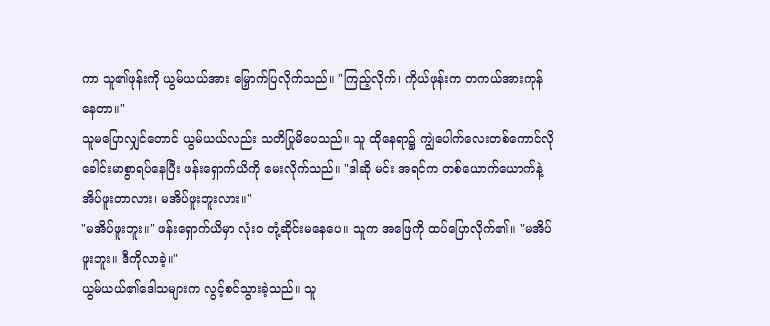ကာ သူ၏ဖုန်းကို ယွမ်ယယ်အား မြှောက်ပြလိုက်သည်။ "ကြည့်လိုက်၊ ကိုယ်ဖုန်းက တကယ်အားကုန်နေတာ။"
သူမပြောလျှင်တောင် ယွမ်ယယ်လည်း သတိပြုမိပေသည်။ သူ ထိုနေရာ၌ ကျွဲပေါက်လေးတစ်ကောင်လို ခေါင်းမာစွာရပ်နေပြီး ဖန်းရှောက်ယိကို မေးလိုက်သည်။ "ဒါဆို မင်း အရင်က တစ်ယောက်ယောက်နဲ့ အိပ်ဖူးတာလား၊ မအိပ်ဖူးဘူးလား။"
"မအိပ်ဖူးဘူး။" ဖန်းရှောက်ယိမှာ လုံးဝ တုံ့ဆိုင်းမနေပေ။ သူက အဖြေကို ထပ်ပြောလိုက်၏။ "မအိပ်ဖူးဘူး။ ဒီကိုလာခဲ့။"
ယွမ်ယယ်၏ဒေါသများက လွင့်စင်သွားခဲ့သည်။ သူ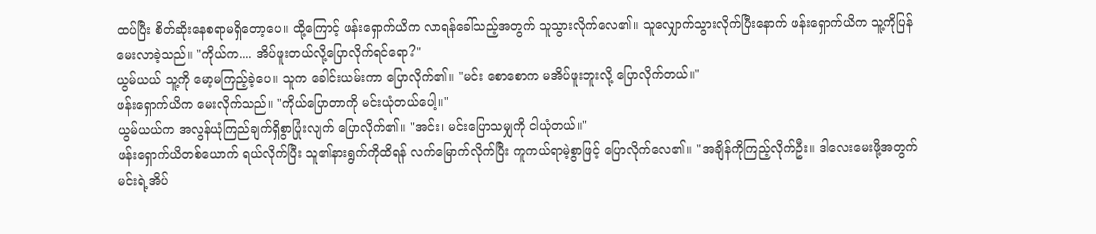ထပ်ပြီး စိတ်ဆိုးနေစရာမရှိတော့ပေ။ ထို့ကြောင့် ဖန်းရှောက်ယိက လာရန်ခေါ်သည့်အတွက် သူသွားလိုက်လေ၏။ သူလျှောက်သွားလိုက်ပြီးနောက် ဖန်းရှောက်ယိက သူ့ကိုပြန်မေးလာခဲ့သည်။ "ကိုယ်က.... အိပ်ဖူးတယ်လို့ပြောလိုက်ရင်ရော?"
ယွမ်ယယ် သူ့ကို မော့မကြည့်ခဲ့ပေ။ သူက ခေါင်းယမ်းကာ ပြောလိုက်၏။ "မင်း စောစောက မအိပ်ဖူးဘူးလို့ ပြောလိုက်တယ်။"
ဖန်းရှောက်ယိက မေးလိုက်သည်။ "ကိုယ်ပြောတာကို မင်းယုံတယ်ပေါ့။"
ယွမ်ယယ်က အလွန်ယုံကြည်ချက်ရှိစွာပြုံးလျက် ပြောလိုက်၏။ "အင်း၊ မင်းပြောသမျှကို ငါယုံတယ်။"
ဖန်းရှောက်ယိတစ်ယောက် ရယ်လိုက်ပြီး သူ၏နားရွက်ကိုထိရန် လက်မြောက်လိုက်ပြီး ကူကယ်ရာမဲ့စွာဖြင့် ပြောလိုက်လေ၏။ "အချိန်ကိုကြည့်လိုက်ဦး။ ဒါလေးမေးဖို့အတွက် မင်းရဲ့အိပ်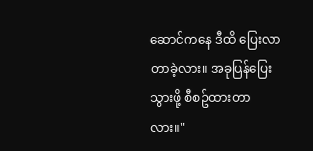ဆောင်ကနေ ဒီထိ ပြေးလာတာခဲ့လား။ အခုပြန်ပြေးသွားဖို့ စီစဥ်ထားတာလား။"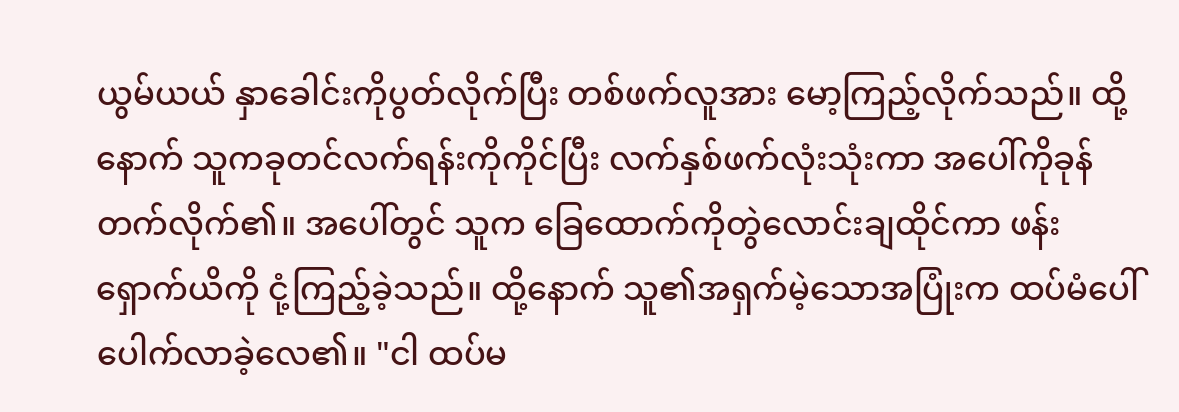ယွမ်ယယ် နှာခေါင်းကိုပွတ်လိုက်ပြီး တစ်ဖက်လူအား မော့ကြည့်လိုက်သည်။ ထို့နောက် သူကခုတင်လက်ရန်းကိုကိုင်ပြီး လက်နှစ်ဖက်လုံးသုံးကာ အပေါ်ကိုခုန်တက်လိုက်၏။ အပေါ်တွင် သူက ခြေထောက်ကိုတွဲလောင်းချထိုင်ကာ ဖန်းရှောက်ယိကို ငုံ့ကြည့်ခဲ့သည်။ ထို့နောက် သူ၏အရှက်မဲ့သောအပြုံးက ထပ်မံပေါ်ပေါက်လာခဲ့လေ၏။ "ငါ ထပ်မ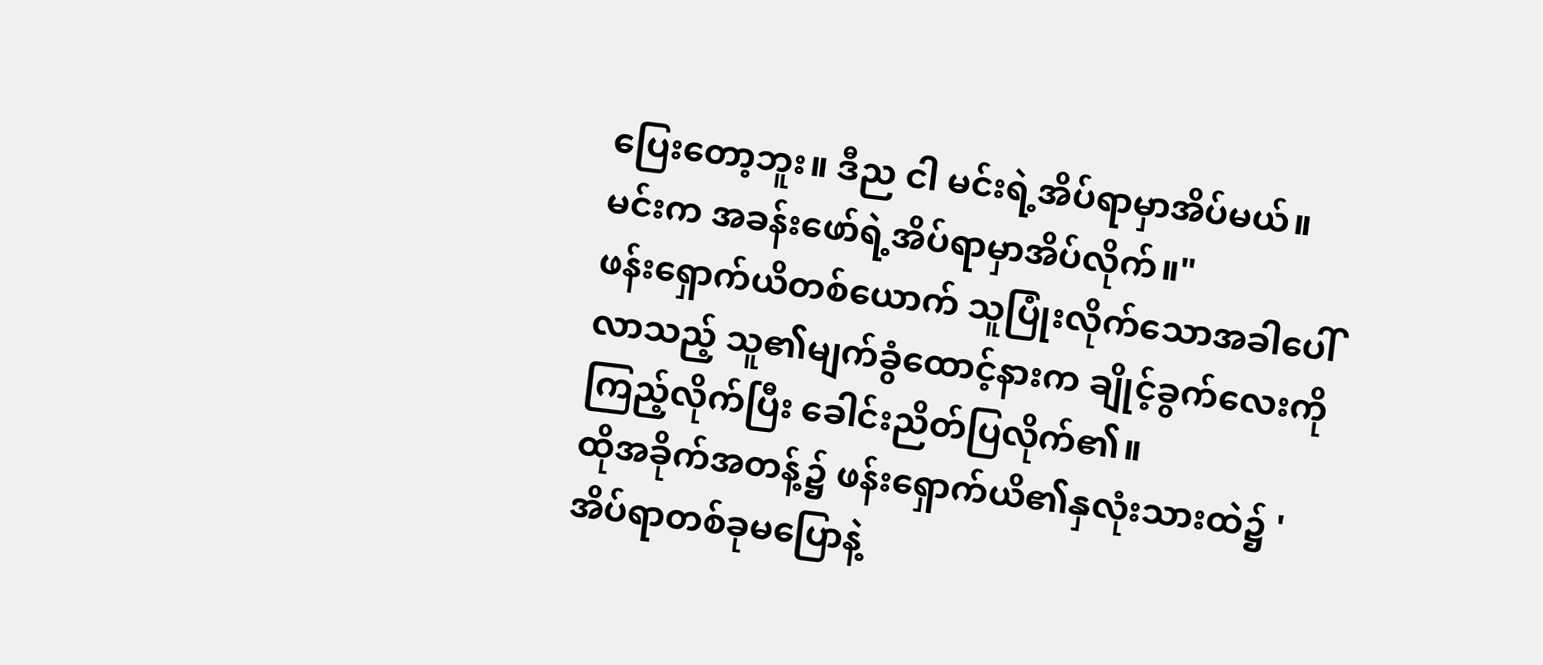ပြေးတော့ဘူး။ ဒီည ငါ မင်းရဲ့အိပ်ရာမှာအိပ်မယ်။ မင်းက အခန်းဖော်ရဲ့အိပ်ရာမှာအိပ်လိုက်။"
ဖန်းရှောက်ယိတစ်ယောက် သူပြုံးလိုက်သောအခါပေါ်လာသည့် သူ၏မျက်ခွံထောင့်နားက ချိုင့်ခွက်လေးကိုကြည့်လိုက်ပြီး ခေါင်းညိတ်ပြလိုက်၏။
ထိုအခိုက်အတန့်၌ ဖန်းရှောက်ယိ၏နှလုံးသားထဲ၌ 'အိပ်ရာတစ်ခုမပြောနဲ့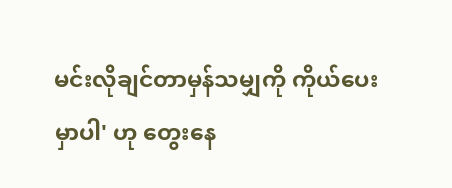မင်းလိုချင်တာမှန်သမျှကို ကိုယ်ပေးမှာပါ' ဟု တွေးနေ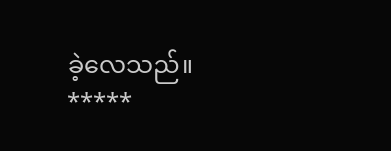ခဲ့လေသည်။
*****